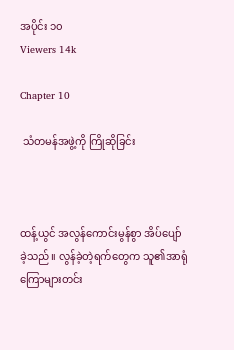အပိုင်း ၁၀
Viewers 14k

Chapter 10

 သံတမန်အဖွဲ့ကို ကြိုဆိုခြင်း



ထန့်ယွင် အလွန်ကောင်းမွန်စွာ အိပ်ပျော်ခဲ့သည်။ လွန်ခဲ့တဲ့ရက်တွေက သူ၏အာရုံကြောများတင်း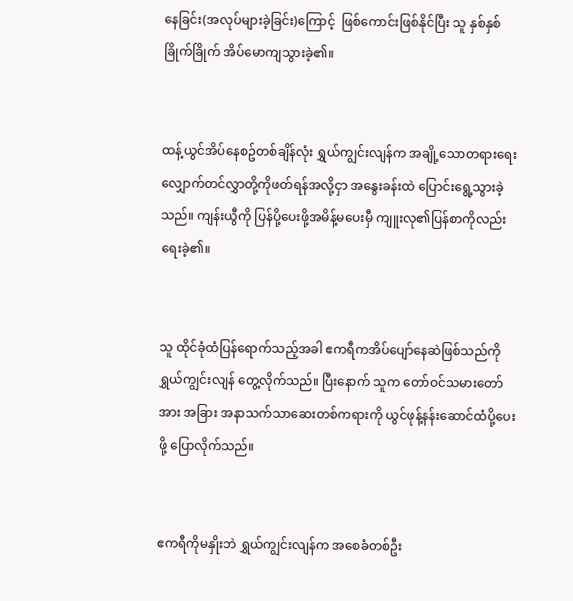နေခြင်း(အလုပ်များခဲ့ခြင်း)ကြောင့်  ဖြစ်ကောင်းဖြစ်နိုင်ပြီး သူ နှစ်နှစ်ခြိုက်ခြိုက် အိပ်မောကျသွားခဲ့၏။


ထန့်ယွင်အိပ်နေစဥ်တစ်ချိန်လုံး ရွှယ်ကျွင်းလျန်က အချို့သောတရားရေးလျှောက်တင်လွှာတို့ကိုဖတ်ရန်အလို့ငှာ အနွေးခန်းထဲ ပြောင်းရွေ့သွားခဲ့သည်။ ကျန်းယွီကို ပြန်ပို့ပေးဖို့အမိန့်မပေးမှီ ကျူးလု၏ပြန်စာကိုလည်း ရေးခဲ့၏။


သူ ထိုင်ခုံထံပြန်ရောက်သည့်အခါ ဧကရီကအိပ်ပျော်နေဆဲဖြစ်သည်ကို ရွှယ်ကျွင်းလျန် တွေ့လိုက်သည်။ ပြီးနောက် သူက တော်ဝင်သမားတော်အား အခြား အနာသက်သာဆေးတစ်ကရားကို ယွင်ဖုန့်နန်းဆောင်ထံပို့ပေးဖို့ ပြောလိုက်သည်။


ဧကရီကိုမနှိုးဘဲ ရွှယ်ကျွင်းလျန်က အစေခံတစ်ဦး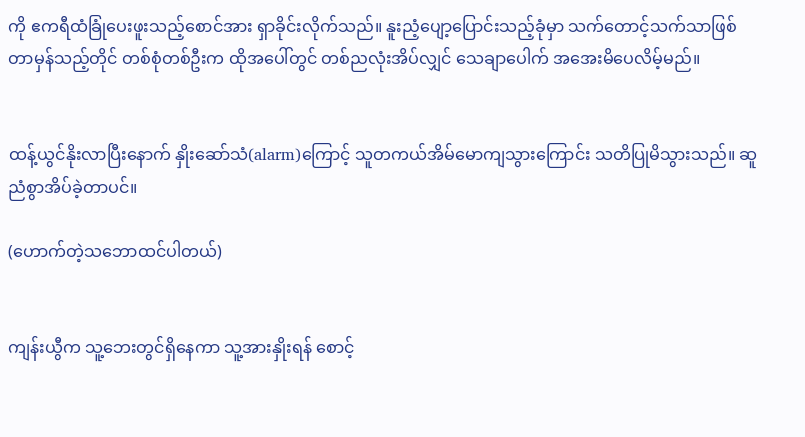ကို ဧကရီထံခြုံပေးဖူးသည့်စောင်အား ရှာခိုင်းလိုက်သည်။ နူးညံ့ပျော့ပြောင်းသည့်ခုံမှာ သက်တောင့်သက်သာဖြစ်တာမှန်သည့်တိုင် တစ်စုံတစ်ဦးက ထိုအပေါ်တွင် တစ်ညလုံးအိပ်လျှင် သေချာပေါက် အအေးမိပေလိမ့်မည်။


ထန့်ယွင်နိုးလာပြီးနောက် နှိုးဆော်သံ(alarm)ကြောင့် သူတကယ်အိမ်မောကျသွားကြောင်း သတိပြုမိသွားသည်။ ဆူညံစွာအိပ်ခဲ့တာပင်။

(ဟောက်တဲ့သဘောထင်ပါတယ်)


ကျန်းယွီက သူ့ဘေးတွင်ရှိနေကာ သူ့အားနှိုးရန် စောင့်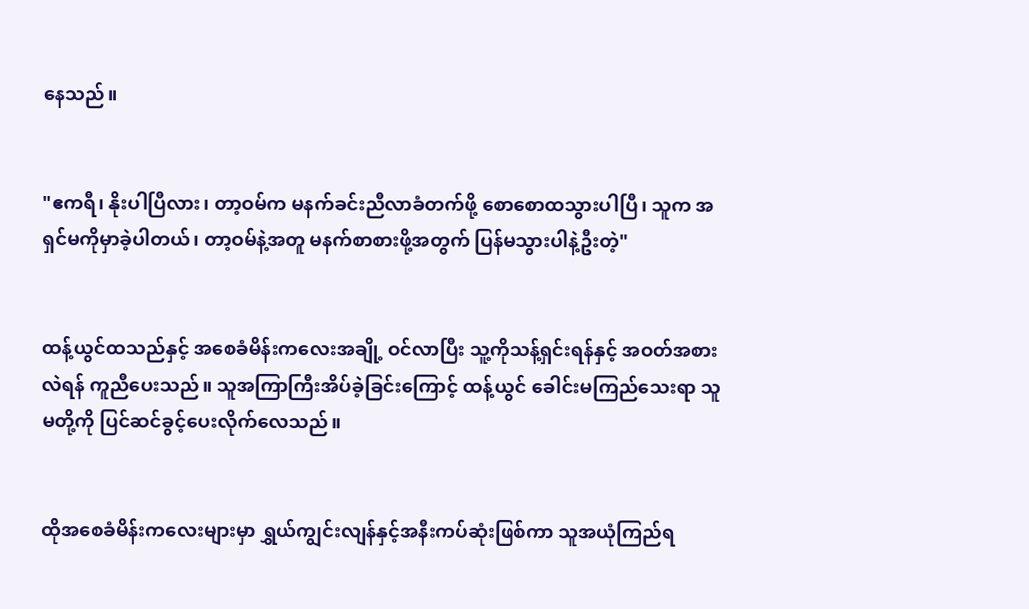နေသည်။


"ဧကရီ၊ နိုးပါပြီလား၊ တာ့ဝမ်က မနက်ခင်းညီလာခံတက်ဖို့ စောစောထသွားပါပြီ၊ သူက အရှင်မကိုမှာခဲ့ပါတယ်၊ တာ့ဝမ်နဲ့အတူ မနက်စာစားဖို့အတွက် ပြန်မသွားပါနဲ့ဦးတဲ့"


ထန့်ယွင်ထသည်နှင့် အစေခံမိန်းကလေးအချို့ ဝင်လာပြီး သူ့ကိုသန့်ရှင်းရန်နှင့် အဝတ်အစားလဲရန် ကူညီပေးသည်။ သူအကြာကြီးအိပ်ခဲ့ခြင်းကြောင့် ထန့်ယွင် ခေါင်းမကြည်သေးရာ သူမတို့ကို ပြင်ဆင်ခွင့်ပေးလိုက်လေသည်။


ထိုအစေခံမိန်းကလေးများမှာ ရွှယ်ကျွင်းလျန်နှင့်အနီးကပ်ဆုံးဖြစ်ကာ သူအယုံကြည်ရ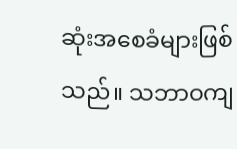ဆုံးအစေခံများဖြစ်သည်။ သဘာဝကျ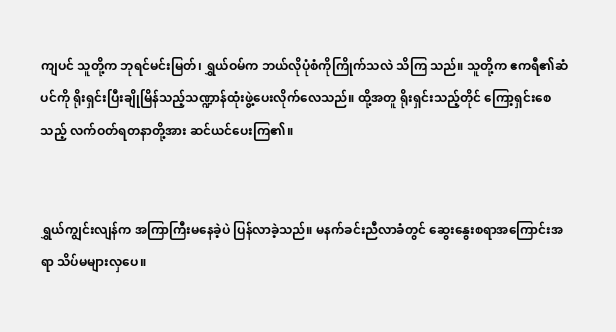ကျပင် သူတို့က ဘုရင်မင်းမြတ်၊ ရွှယ်ဝမ်က ဘယ်လိုပုံစံကိုကြိုက်သလဲ သိကြ သည်။ သူတို့က ဧကရီ၏ဆံပင်ကို ရိုးရှင်းပြီးချိုမြိန်သည့်သဏ္ဍာန်ထုံးဖွဲ့ပေးလိုက်လေသည်။ ထို့အတူ ရိုးရှင်းသည့်တိုင် ကြော့ရှင်းစေသည့် လက်ဝတ်ရတနာတို့အား ဆင်ယင်ပေးကြ၏။


ရွှယ်ကျွင်းလျန်က အကြာကြီးမနေခဲ့ပဲ ပြန်လာခဲ့သည်။ မနက်ခင်းညီလာခံတွင် ဆွေးနွေးစရာအကြောင်းအရာ သိပ်မများလှပေ။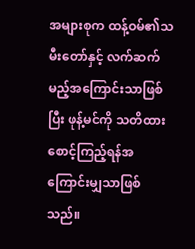အများစုက ထန့်ဝမ်၏သမီးတော်နှင့် လက်ဆက်မည့်အကြောင်းသာဖြစ်ပြီး ဖုန့်မင်ကို သတိထားစောင့်ကြည့်ရန်အကြောင်းမျှသာဖြစ်သည်။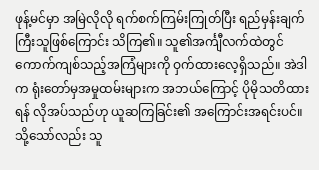ဖုန့်မင်မှာ အမြဲလိုလို ရက်စက်ကြမ်းကြုတ်ပြီး ရည်မှန်းချက်ကြီးသူဖြစ်ကြောင်း သိကြ၏။ သူ၏အင်္ကျီလက်ထဲတွင် ကောက်ကျစ်သည့်အကြံများကို ဝှက်ထားလေ့ရှိသည်။ အဲဒါက ရုံးတော်မှအမှုထမ်းများက အဘယ်ကြောင့် ပိုမိုသတိထားရန် လိုအပ်သည်ဟု ယူဆကြခြင်း၏ အကြောင်းအရင်းပင်။ သို့သော်လည်း သူ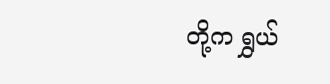တို့က ရွှယ်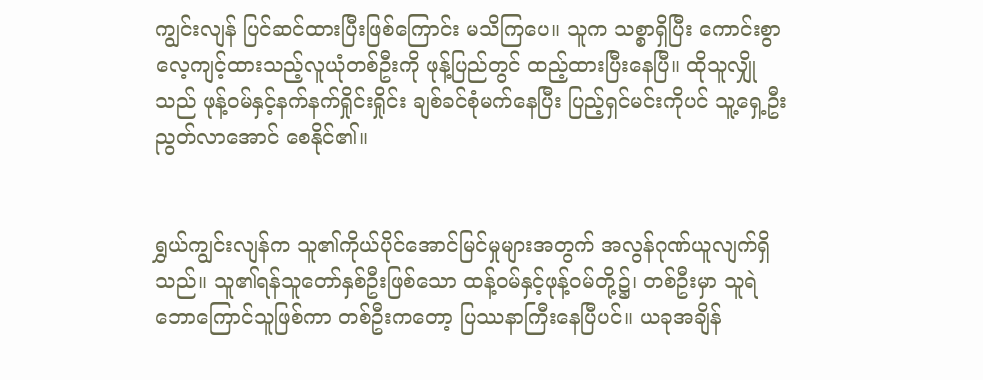ကျွင်းလျန် ပြင်ဆင်ထားပြီးဖြစ်ကြောင်း မသိကြပေ။ သူက သစ္စာရှိပြီး ကောင်းစွာလေ့ကျင့်ထားသည့်လူယုံတစ်ဦးကို ဖုန့်ပြည်တွင် ထည့်ထားပြီးနေပြီ။ ထိုသူလျှိုသည် ဖုန့်ဝမ်နှင့်နက်နက်ရှိုင်းရှိုင်း ချစ်ခင်စုံမက်နေပြီး ပြည့်ရှင်မင်းကိုပင် သူ့ရှေ့ဦးညွတ်လာအောင် စေနိုင်၏။


ရွှယ်ကျွင်းလျန်က သူ၏ကိုယ်ပိုင်အောင်မြင်မှုများအတွက် အလွန်ဂုဏ်ယူလျက်ရှိသည်။ သူ၏ရန်သူတော်နှစ်ဦးဖြစ်သော ထန့်ဝမ်နှင့်ဖုန့်ဝမ်တို့၌၊ တစ်ဦးမှာ သူရဲဘောကြောင်သူဖြစ်ကာ တစ်ဦးကတော့ ပြဿနာကြီးနေပြီပင်။ ယခုအချိန်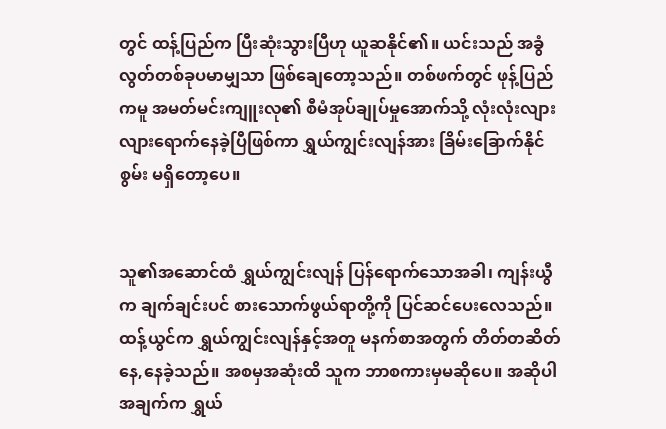တွင် ထန့်ပြည်က ပြီးဆုံးသွားပြီဟု ယူဆနိုင်၏။ ယင်းသည် အခွံလွတ်တစ်ခုပမာမျှသာ ဖြစ်ချေတော့သည်။ တစ်ဖက်တွင် ဖုန့်ပြည်ကမူ အမတ်မင်းကျူးလု၏ စီမံအုပ်ချုပ်မှုအောက်သို့ လုံးလုံးလျားလျားရောက်နေခဲ့ပြီဖြစ်ကာ ရွှယ်ကျွင်းလျန်အား ခြိမ်းခြောက်နိုင်စွမ်း မရှိတော့ပေ။


သူ၏အဆောင်ထံ ရွှယ်ကျွင်းလျန် ပြန်ရောက်သောအခါ၊ ကျန်းယွီက ချက်ချင်းပင် စားသောက်ဖွယ်ရာတို့ကို ပြင်ဆင်ပေးလေသည်။ ထန့်ယွင်က ရွှယ်ကျွင်းလျန်နှင့်အတူ မနက်စာအတွက် တိတ်တဆိတ် နေ,နေခဲ့သည်။ အစမှအဆုံးထိ သူက ဘာစကားမှမဆိုပေ။ အဆိုပါအချက်က ရွှယ်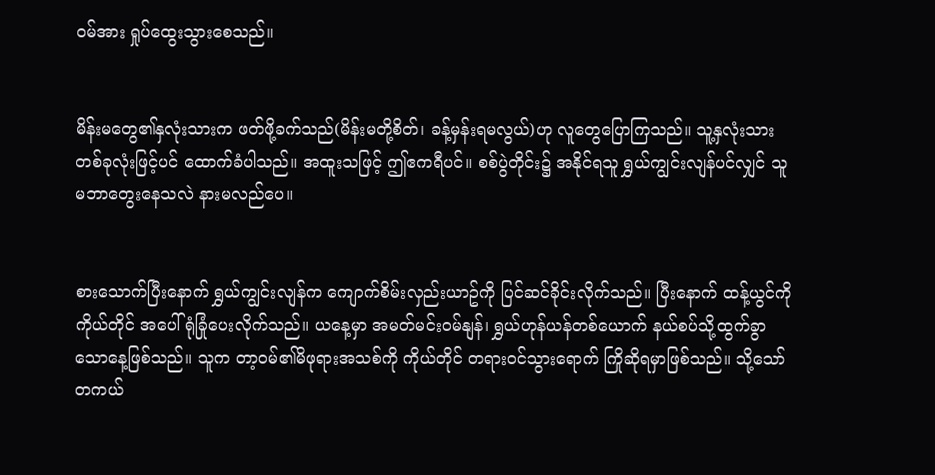ဝမ်အား ရှုပ်ထွေးသွားစေသည်။


မိန်းမတွေ၏နှလုံးသားက ဖတ်ဖို့ခက်သည်(မိန်းမတို့စိတ်၊ ခန့်မှန်းရမလွယ်)ဟု လူတွေပြောကြသည်။ သူ့နှလုံးသားတစ်ခုလုံးဖြင့်ပင် ထောက်ခံပါသည်။ အထူးသဖြင့် ဤဧကရီပင်။ စစ်ပွဲတိုင်း၌ အနိုင်ရသူ ရွှယ်ကျွင်းလျန်ပင်လျှင် သူမဘာတွေးနေသလဲ နားမလည်ပေ။


စားသောက်ပြီးနောက် ရွှယ်ကျွင်းလျန်က ကျောက်စိမ်းလှည်းယာဥ်ကို ပြင်ဆင်ခိုင်းလိုက်သည်။ ပြီးနောက် ထန့်ယွင်ကို ကိုယ်တိုင် အပေါ်ရုံခြုံပေးလိုက်သည်။ ယနေ့မှာ အမတ်မင်းဝမ်နျန်၊ ရွှယ်ဟုန်ယန်တစ်ယောက် နယ်စပ်သို့ထွက်ခွာသောနေ့ဖြစ်သည်။ သူက တာ့ဝမ်၏မိဖုရားအသစ်ကို ကိုယ်တိုင် တရားဝင်သွားရောက် ကြိုဆိုရမှာဖြစ်သည်။ သို့သော် တကယ်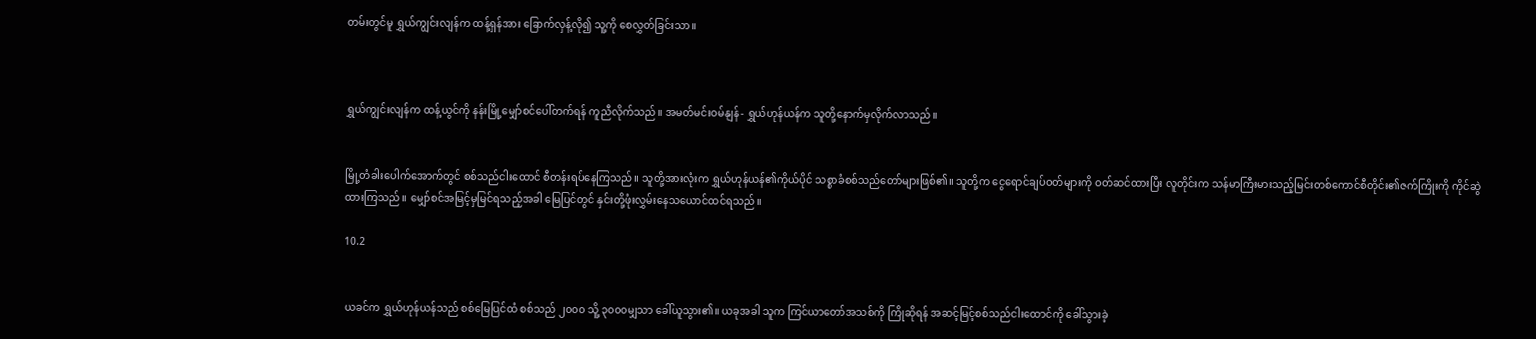တမ်းတွင်မူ ရွှယ်ကျွင်းလျန်က ထန့်ရှန်အား ခြောက်လှန့်လို၍ သူ့ကို စေလွှတ်ခြင်းသာ။



ရွှယ်ကျွင်းလျန်က ထန့်ယွင်ကို နန်းမြို့မျှော်စင်ပေါ်တက်ရန် ကူညီလိုက်သည်။ အမတ်မင်းဝမ်နျန်- ရွှယ်ဟုန်ယန်က သူတို့နောက်မှလိုက်လာသည်။


မြို့တံခါးပေါက်အောက်တွင် စစ်သည်ငါးထောင် စီတန်းရပ်နေကြသည်။ သူတို့အားလုံးက ရွှယ်ဟုန်ယန်၏ကိုယ်ပိုင် သစ္စာခံစစ်သည်တော်များဖြစ်၏။ သူတို့က ငွေရောင်ချပ်ဝတ်များကို ဝတ်ဆင်ထားပြီး လူတိုင်းက သန်မာကြီးမားသည့်မြင်းတစ်ကောင်စီတိုင်း၏ဇက်ကြိုးကို ကိုင်ဆွဲထားကြသည်။ မျှော်စင်အမြင့်မှမြင်ရသည့်အခါ မြေပြင်တွင် နှင်းတို့ဖုံးလွှမ်းနေသယောင်ထင်ရသည်။

10.2


ယခင်က ရွှယ်ဟုန်ယန်သည် စစ်မြေပြင်ထံ စစ်သည် ၂၀၀၀ သိူ့ ၃၀၀၀မျှသာ ခေါ်ယူသွား၏။ ယခုအခါ သူက ကြင်ယာတော်အသစ်ကို ကြိုဆိုရန် အဆင့်မြင့်စစ်သည်ငါးထောင်ကို ခေါ်သွားခဲ့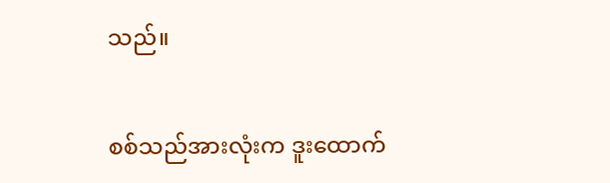သည်။


စစ်သည်အားလုံးက ဒူးထောက်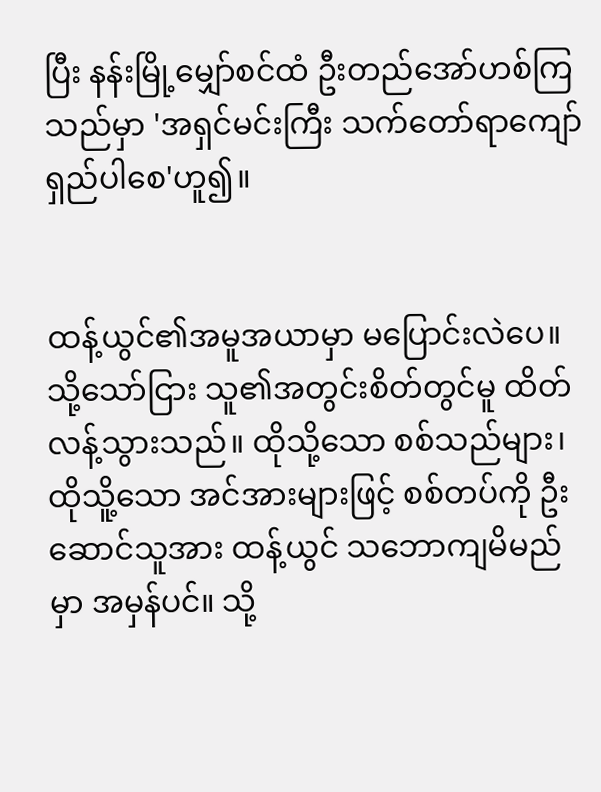ပြီး နန်းမြို့မျှော်စင်ထံ ဦးတည်အော်ဟစ်ကြသည်မှာ 'အရှင်မင်းကြီး သက်တော်ရာကျော် ရှည်ပါစေ'ဟူ၍။


ထန့်ယွင်၏အမူအယာမှာ မပြောင်းလဲပေ။ သို့သော်ငြား သူ၏အတွင်းစိတ်တွင်မူ ထိတ်လန့်သွားသည်။ ထိုသို့သော စစ်သည်များ၊ ထိုသိူ့သော အင်အားများဖြင့် စစ်တပ်ကို ဦးဆောင်သူအား ထန့်ယွင် သဘောကျမိမည်မှာ အမှန်ပင်။ သို့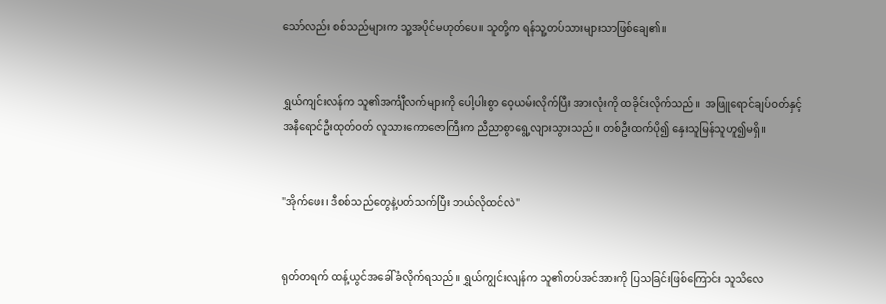သော်လည်း စစ်သည်များက သူ့အပိုင်မဟုတ်ပေ။ သူတို့က ရန်သူ့တပ်သားများသာဖြစ်ချေ၏။


ရွှယ်ကျင်းလန်က သူ၏အင်္ကျီလက်များကို ပေါ့ပါးစွာ ဝေ့ယမ်းလိုက်ပြီး အားလုံးကို ထခိုင်းလိုက်သည်။  အဖြူရောင်ချပ်ဝတ်နှင့် အနီရောင်ဦးထုတ်ဝတ် လူသားကောဇောကြီးက ညီညာစွာရွေ့လျားသွားသည်။ တစ်ဦးထက်ပို၍ နှေးသူမြန်သူဟူ၍မရှိ။


"အိုက်ဖေး၊ ဒီစစ်သည်တွေနဲ့ပတ်သက်ပြီး ဘယ်လိုထင်လဲ"


ရုတ်တရက် ထန့်ယွင်အခေါ်ခံလိုက်ရသည်။ ရွှယ်ကျွင်းလျန်က သူ၏တပ်အင်အားကို ပြသခြင်းဖြစ်ကြောင်း သူသိလေ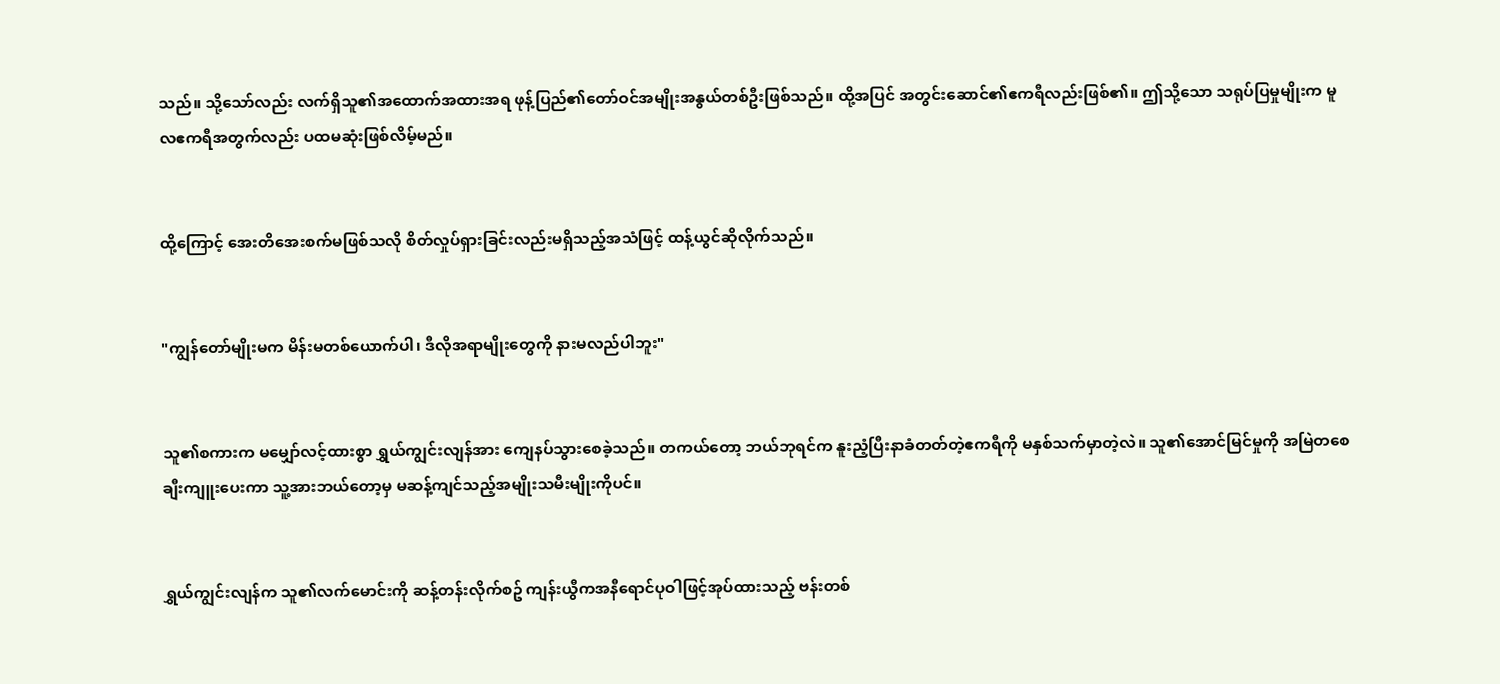သည်။ သို့သော်လည်း လက်ရှိသူ၏အထောက်အထားအရ ဖုန့်ပြည်၏တော်ဝင်အမျိုးအနွယ်တစ်ဦးဖြစ်သည်။ ထို့အပြင် အတွင်းဆောင်၏ဧကရီလည်းဖြစ်၏။ ဤသို့သော သရုပ်ပြမှုမျိုးက မူလဧကရီအတွက်လည်း ပထမဆုံးဖြစ်လိမ့်မည်။


ထို့ကြောင့် အေးတိအေးစက်မဖြစ်သလို စိတ်လှုပ်ရှားခြင်းလည်းမရှိသည့်အသံဖြင့် ထန့်ယွင်ဆိုလိုက်သည်။


"ကျွန်တော်မျိုးမက မိန်းမတစ်ယောက်ပါ၊ ဒီလိုအရာမျိုးတွေကို နားမလည်ပါဘူး"


သူ၏စကားက မမျှော်လင့်ထားစွာ ရွှယ်ကျွင်းလျန်အား ကျေနပ်သွားစေခဲ့သည်။ တကယ်တော့ ဘယ်ဘုရင်က နူးညံ့ပြီးနာခံတတ်တဲ့ဧကရီကို မနှစ်သက်မှာတဲ့လဲ။ သူ၏အောင်မြင်မှုကို အမြဲတစေချီးကျူးပေးကာ သူ့အားဘယ်တော့မှ မဆန့်ကျင်သည့်အမျိုးသမီးမျိုးကိုပင်။


ရွှယ်ကျွင်းလျန်က သူ၏လက်မောင်းကို ဆန့်တန်းလိုက်စဥ် ကျန်းယွီကအနီရောင်ပုဝါဖြင့်အုပ်ထားသည့် ဗန်းတစ်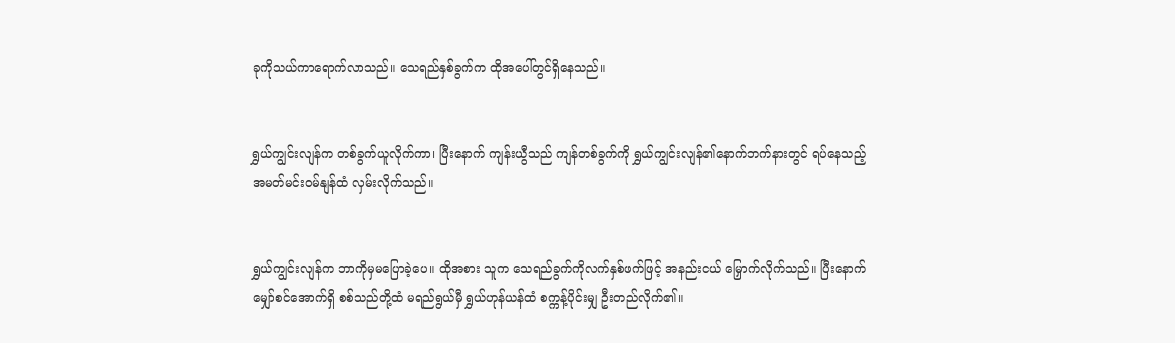ခုကိုသယ်ကာရောက်လာသည်။ သေရည်နှစ်ခွက်က ထိုအပေါ်တွင်ရှိနေသည်။


ရွှယ်ကျွင်းလျန်က တစ်ခွက်ယူလိုက်ကာ၊ ပြီးနောက် ကျန်းယွီသည် ကျန်တစ်ခွက်ကို ရွှယ်ကျွင်းလျန်၏နောက်ဘက်နားတွင် ရပ်နေသည့် အမတ်မင်းဝမ်နျန်ထံ လှမ်းလိုက်သည်။


ရွှယ်ကျွင်းလျန်က ဘာကိုမှမပြောခဲ့ပေ။ ထိုအစား သူက သေရည်ခွက်ကိုလက်နှစ်ဖက်ဖြင့် အနည်းငယ် မြှောက်လိုက်သည်။ ပြီးနောက် မျှော်စင်အောက်ရှိ စစ်သည်တို့ထံ မရည်ရွယ်မှီ ရွှယ်ဟုန်ယန်ထံ စက္ကန့်ပိုင်းမျှ ဦးတည်လိုက်၏။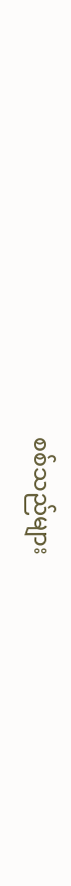စစ်သည်များ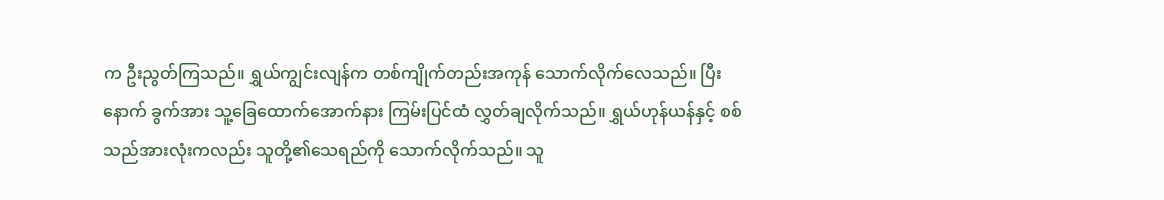က ဦးညွတ်ကြသည်။ ရွှယ်ကျွင်းလျန်က တစ်ကျိုက်တည်းအကုန် သောက်လိုက်လေသည်။ ပြီးနောက် ခွက်အား သူ့ခြေထောက်အောက်နား ကြမ်းပြင်ထံ လွှတ်ချလိုက်သည်။ ရွှယ်ဟုန်ယန်နှင့် စစ်သည်အားလုံးကလည်း သူတို့၏သေရည်ကို သောက်လိုက်သည်။ သူ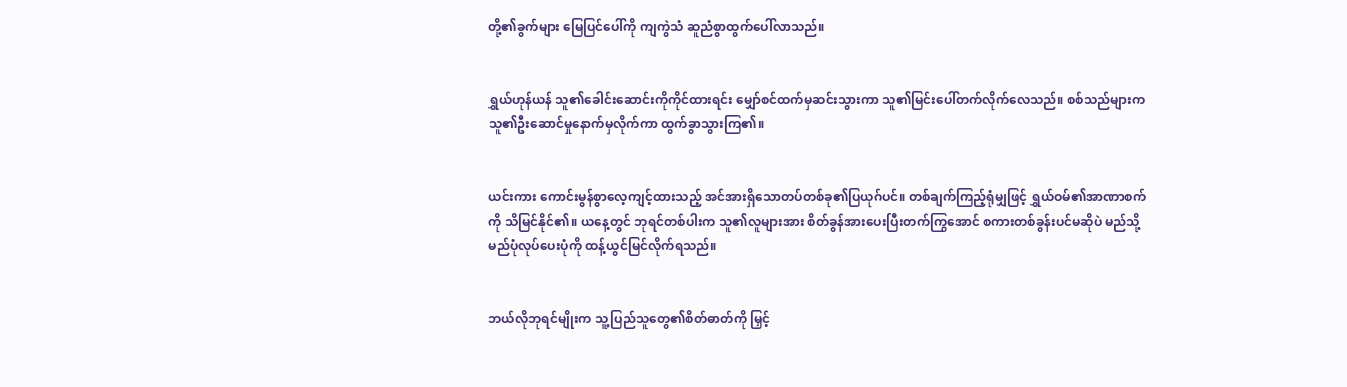တို့၏ခွက်များ မြေပြင်ပေါ်ကို ကျကွဲသံ ဆူညံစွာထွက်ပေါ်လာသည်။


ရွှယ်ဟုန်ယန် သူ၏ခေါင်းဆောင်းကိုကိုင်ထားရင်း မျှော်စင်ထက်မှဆင်းသွားကာ သူ၏မြင်းပေါ်တက်လိုက်လေသည်။ စစ်သည်များက သူ၏ဦးဆောင်မှုနောက်မှလိုက်ကာ ထွက်ခွာသွားကြ၏။


ယင်းကား ကောင်းမွန်စွာလေ့ကျင့်ထားသည့် အင်အားရှိသောတပ်တစ်ခု၏ပြယုဂ်ပင်။ တစ်ချက်ကြည့်ရုံမျှဖြင့် ရွှယ်ဝမ်၏အာဏာစက်ကို သိမြင်နိုင်၏။ ယနေ့တွင် ဘုရင်တစ်ပါးက သူ၏လူများအား စိတ်ခွန်အားပေးပြီးတက်ကြွအောင် စကားတစ်ခွန်းပင်မဆိုပဲ မည်သို့မည်ပုံလုပ်ပေးပုံကို ထန့်ယွင်မြင်လိုက်ရသည်။


ဘယ်လိုဘုရင်မျိုးက သူ့ပြည်သူတွေ၏စိတ်ဓာတ်ကို မြှင့်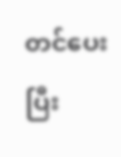တင်ပေးပြီး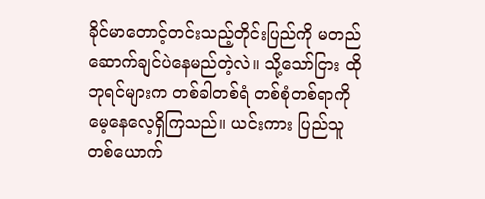ခိုင်မာတောင့်တင်းသည့်တိုင်းပြည်ကို မတည်ဆောက်ချင်ပဲနေမည်တဲ့လဲ။ သို့သော်ငြား ထိုဘုရင်များက တစ်ခါတစ်ရံ တစ်စုံတစ်ရာကိုမေ့နေလေ့ရှိကြသည်။ ယင်းကား ပြည်သူတစ်ယောက်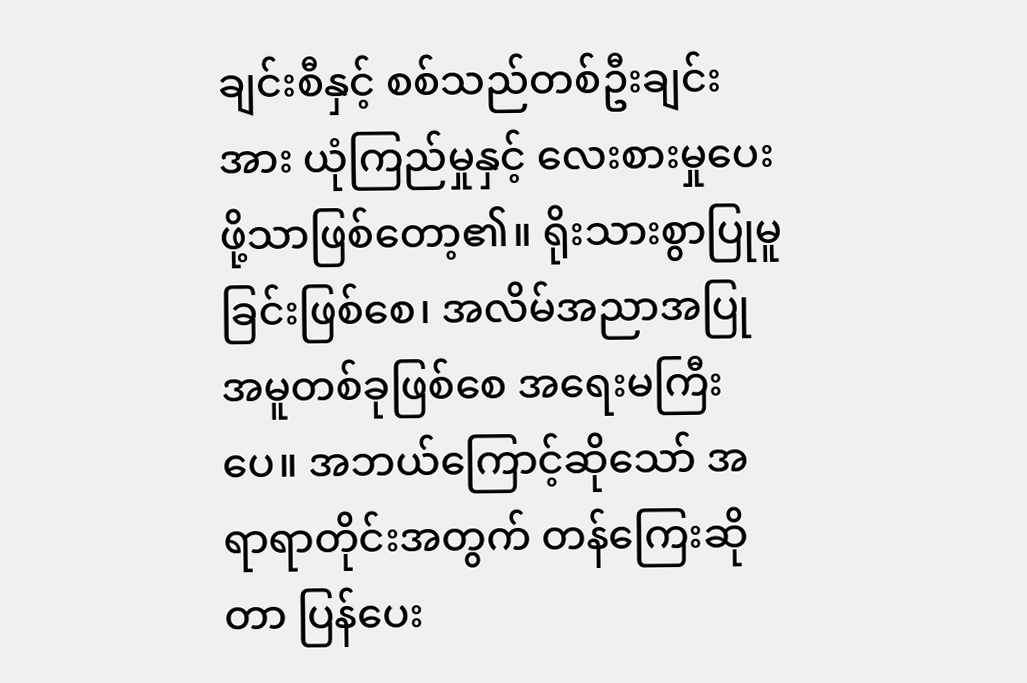ချင်းစီနှင့် စစ်သည်တစ်ဦးချင်းအား ယုံကြည်မှုနှင့် လေးစားမှုပေးဖို့သာဖြစ်တော့၏။ ရိုးသားစွာပြုမူခြင်းဖြစ်စေ၊ အလိမ်အညာအပြုအမူတစ်ခုဖြစ်စေ အရေးမကြီးပေ။ အဘယ်ကြောင့်ဆိုသော် အရာရာတိုင်းအတွက် တန်ကြေးဆိုတာ ပြန်ပေး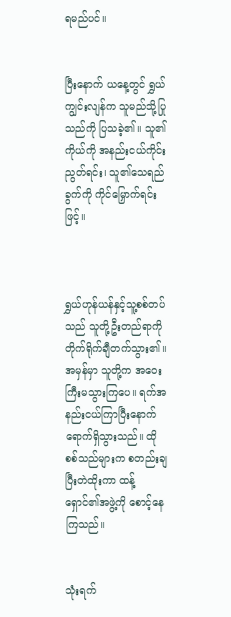ရမည်ပင်။


ပြီးနောက် ယနေ့တွင် ရွှယ်ကျွင်းလျန်က သူမည်သို့ပြုသည်ကို ပြသခဲ့၏။ သူ၏ကိုယ်ကို အနည်းငယ်ကိုင်းညွတ်ရင်း၊ သူ၏သေရည်ခွက်ကို ကိုင်မြှောက်ရင်းဖြင့်။



ရွှယ်ဟုန်ယန်နှင့်သူ့စစ်တပ်သည် သူတို့ဦးတည်ရာကို တိုက်ရိုက်ချီတက်သွား၏။ အမှန်မှာ သူတို့က အဝေးကြီးမသွားကြပေ။ ရက်အနည်းငယ်ကြာပြီးနောက် ရောက်ရှိသွားသည်။ ထိုစစ်သည်များက စတည်းချပြီးတဲထိုးကာ ထန့်ရှောင်၏အဖွဲ့ကို စောင့်နေကြသည်။


သုံးရက်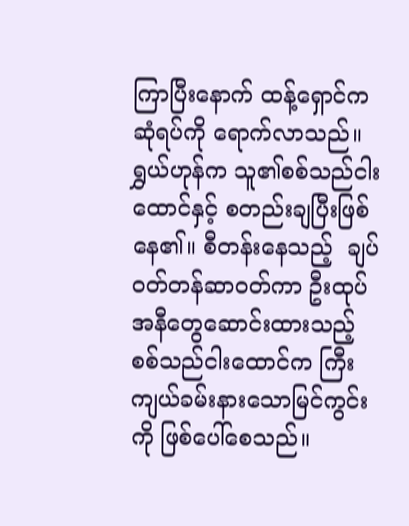ကြာပြီးနောက် ထန့်ရှောင်ကဆုံရပ်ကို ရောက်လာသည်။ ရွှယ်ဟုန်က သူ၏စစ်သည်ငါးထောင်နှင့် စတည်းချပြီးဖြစ်နေ၏။ စီတန်းနေသည့်  ချပ်ဝတ်တန်ဆာဝတ်ကာ ဦးထုပ်အနီတွေဆောင်းထားသည့် စစ်သည်ငါးထောင်က ကြီးကျယ်ခမ်းနားသောမြင်ကွင်းကို ဖြစ်ပေါ်စေသည်။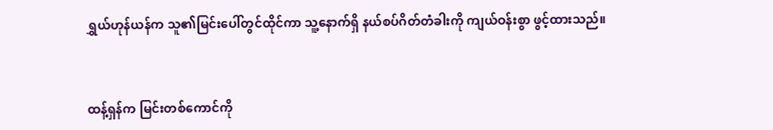ရွှယ်ဟုန်ယန်က သူ၏မြင်းပေါ်တွင်ထိုင်ကာ သူ့နောက်ရှိ နယ်စပ်ဂိတ်တံခါးကို ကျယ်ဝန်းစွာ ဖွင့်ထားသည်။


ထန့်ရှန်က မြင်းတစ်ကောင်ကို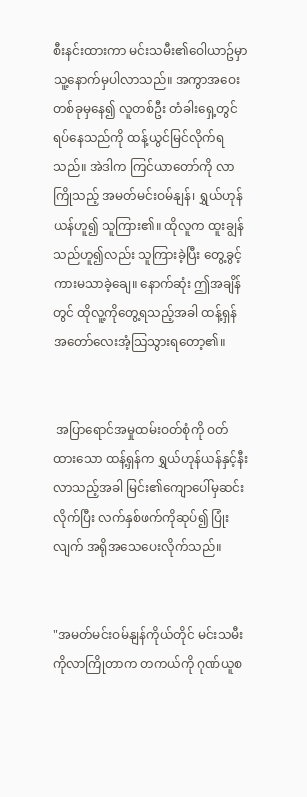စီးနင်းထားကာ မင်းသမီး၏ဝေါယာဥ်မှာ သူ့နောက်မှပါလာသည်။ အကွာအဝေးတစ်ခုမှနေ၍ လူတစ်ဦး တံခါးရှေ့တွင်ရပ်နေသည်ကို ထန့်ယွင်မြင်လိုက်ရသည်။ အဲဒါက ကြင်ယာတော်ကို လာကြိုသည့် အမတ်မင်းဝမ်နျန်၊ ရွှယ်ဟုန်ယန်ဟူ၍ သူကြား၏။ ထိုလူက ထူးချွန်သည်ဟူ၍လည်း သူကြားခဲ့ပြီး တွေ့ခွင့်ကားမသာခဲ့ချေ။ နောက်ဆုံး ဤအချိန်တွင် ထိုလူ့ကိုတွေ့ရသည့်အခါ ထန့်ရှန် အတော်လေးအံ့သြသွားရတော့၏။


 အပြာရောင်အမှုထမ်းဝတ်စုံကို ဝတ်ထားသော ထန့်ရှန်က ရွှယ်ဟုန်ယန်နှင့်နီးလာသည့်အခါ မြင်း၏ကျောပေါ်မှဆင်းလိုက်ပြီး လက်နှစ်ဖက်ကိုဆုပ်၍ ပြုံးလျက် အရိုအသေပေးလိုက်သည်။


"အမတ်မင်းဝမ်နျန်ကိုယ်တိုင် မင်းသမီးကိုလာကြိုတာက တကယ်ကို ဂုဏ်ယူစ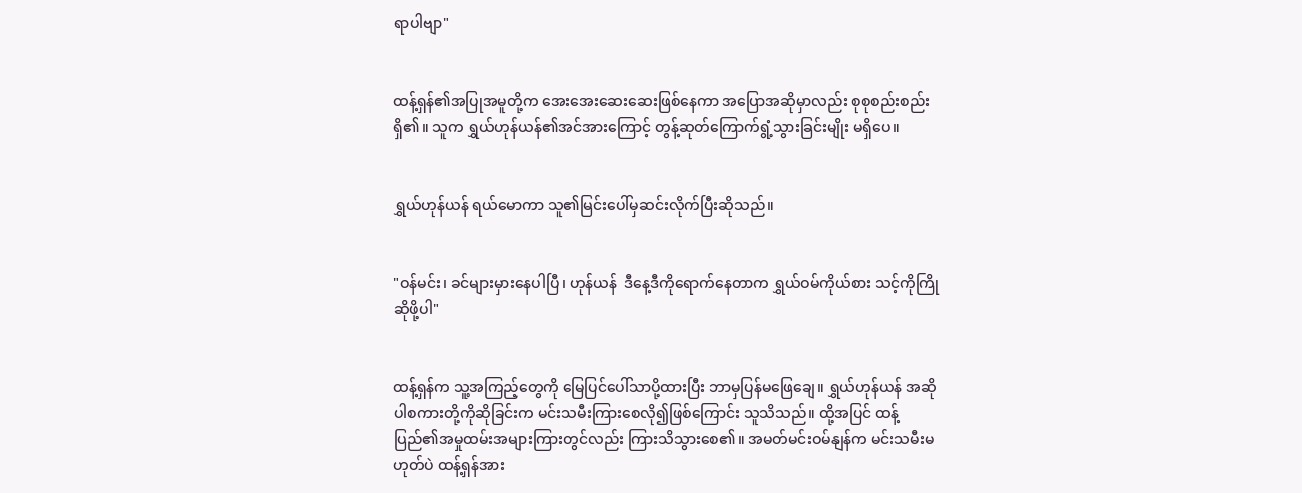ရာပါဗျာ"


ထန့်ရှန်၏အပြုအမူတို့က အေးအေးဆေးဆေးဖြစ်နေကာ အပြောအဆိုမှာလည်း စုစုစည်းစည်းရှိ၏။ သူက ရွှယ်ဟုန်ယန်၏အင်အားကြောင့် တွန့်ဆုတ်ကြောက်ရွံ့သွားခြင်းမျိုး မရှိပေ။


ရွှယ်ဟုန်ယန် ရယ်မောကာ သူ၏မြင်းပေါ်မှဆင်းလိုက်ပြီးဆိုသည်။


"ဝန်မင်း၊ ခင်များမှားနေပါပြီ၊ ဟုန်ယန်  ဒီနေ့ဒီကိုရောက်နေတာက ရွှယ်ဝမ်ကိုယ်စား သင့်ကိုကြိုဆိုဖို့ပါ"


ထန့်ရှန်က သူ့အကြည့်တွေကို မြေပြင်ပေါ်သာပို့ထားပြီး ဘာမှပြန်မဖြေချေ။ ရွှယ်ဟုန်ယန် အဆိုပါစကားတို့ကိုဆိုခြင်းက မင်းသမီးကြားစေလို၍ဖြစ်ကြောင်း သူသိသည်။ ထို့အပြင် ထန့်ပြည်၏အမှုထမ်းအများကြားတွင်လည်း ကြားသိသွားစေ၏။ အမတ်မင်းဝမ်နျန်က မင်းသမီးမဟုတ်ပဲ ထန့်ရှန်အား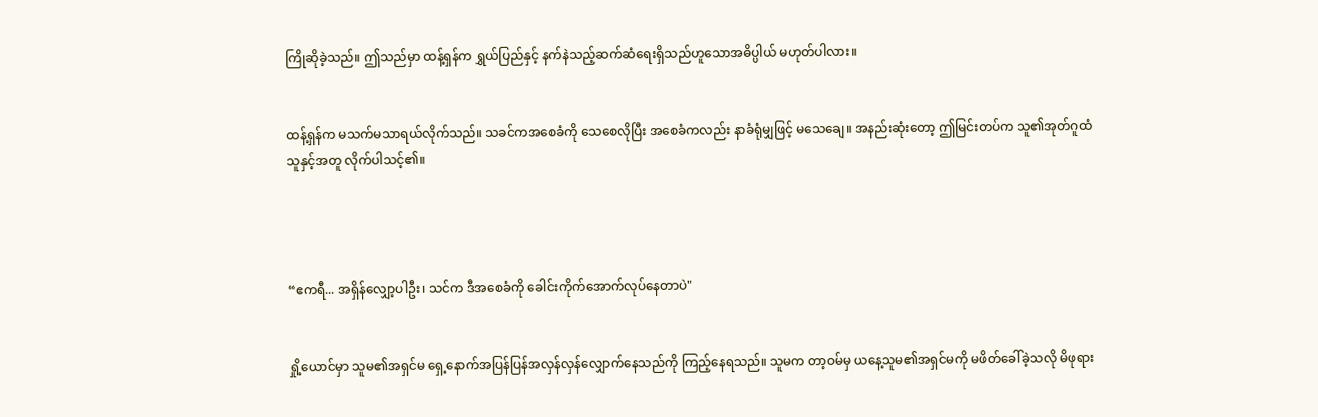ကြိုဆိုခဲ့သည်။ ဤသည်မှာ ထန့်ရှန်က ရွှယ်ပြည်နှင့် နက်နဲသည့်ဆက်ဆံရေးရှိသည်ဟူသောအဓိပ္ပါယ် မဟုတ်ပါလား။


ထန့်ရှန်က မသက်မသာရယ်လိုက်သည်။ သခင်ကအစေခံကို သေစေလိုပြီး အစေခံကလည်း နာခံရုံမျှဖြင့် မသေချေ။ အနည်းဆုံးတော့ ဤမြင်းတပ်က သူ၏အုတ်ဂူထံ သူနှင့်အတူ လိုက်ပါသင့်၏။




“ဧကရီ... အရှိန်လျှော့ပါဦး၊ သင်က ဒီအစေခံကို ခေါင်းကိုက်အောက်လုပ်နေတာပဲ"


ရှို့ယောင်မှာ သူမ၏အရှင်မ ရှေ့နောက်အပြန်ပြန်အလှန်လှန်လျှောက်နေသည်ကို ကြည့်နေရသည်။ သူမက တာ့ဝမ်မှ ယနေ့သူမ၏အရှင်မကို မဖိတ်ခေါ်ခဲ့သလို မိဖုရား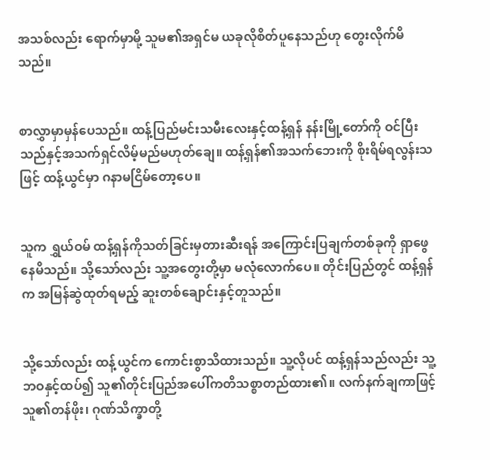အသစ်လည်း ရောက်မှာမို့ သူမ၏အရှင်မ ယခုလိုစိတ်ပူနေသည်ဟု တွေးလိုက်မိသည်။


စာလွှာမှာမှန်ပေသည်။ ထန့်ပြည်မင်းသမီးလေးနှင့်ထန့်ရှန် နန်းမြို့တော်ကို ဝင်ပြီးသည်နှင့်အသက်ရှင်လိမ့်မည်မဟုတ်ချေ။ ထန့်ရှန်၏အသက်ဘေးကို စိုးရိမ်ရလွန်းသဖြင့် ထန့်ယွင်မှာ ဂနာမငြိမ်တော့ပေ။


သူက ရွှယ်ဝမ် ထန့်ရှန်ကိုသတ်ခြင်းမှတားဆီးရန် အကြောင်းပြချက်တစ်ခုကို ရှာဖွေနေမိသည်။ သို့သော်လည်း သူ့အတွေးတို့မှာ မလုံလောက်ပေ။ တိုင်းပြည်တွင် ထန့်ရှန်က အမြန်ဆွဲထုတ်ရမည့် ဆူးတစ်ချောင်းနှင့်တူသည်။


သို့သော်လည်း ထန့်ယွင်က ကောင်းစွာသိထားသည်။ သူ့လိုပင် ထန့်ရှန်သည်လည်း သူ့ဘဝနှင့်ထပ်၍ သူ၏တိုင်းပြည်အပေါ်ကတိသစ္စာတည်ထား၏။ လက်နက်ချကာဖြင့် သူ၏တန်ဖိုး၊ ဂုဏ်သိက္ခာတို့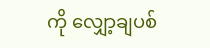ကို လျှော့ချပစ်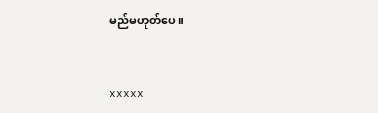မည်မဟုတ်ပေ။


xxxxx